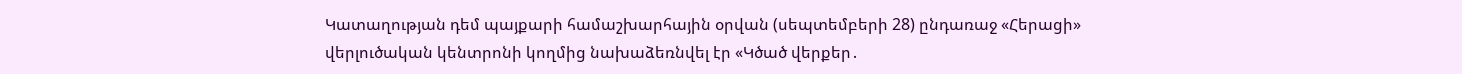Կատաղության դեմ պայքարի համաշխարհային օրվան (սեպտեմբերի 28) ընդառաջ «Հերացի» վերլուծական կենտրոնի կողմից նախաձեռնվել էր «Կծած վերքեր․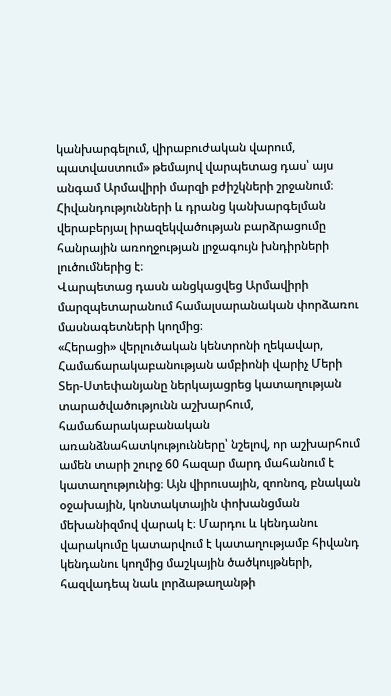կանխարգելում, վիրաբուժական վարում, պատվաստում» թեմայով վարպետաց դաս՝ այս անգամ Արմավիրի մարզի բժիշկների շրջանում։
Հիվանդությունների և դրանց կանխարգելման վերաբերյալ իրազեկվածության բարձրացումը հանրային առողջության լրջագույն խնդիրների լուծումներից է։
Վարպետաց դասն անցկացվեց Արմավիրի մարզպետարանում համալսարանական փորձառու մասնագետների կողմից։
«Հերացի» վերլուծական կենտրոնի ղեկավար, Համաճարակաբանության ամբիոնի վարիչ Մերի Տեր-Ստեփանյանը ներկայացրեց կատաղության տարածվածությունն աշխարհում, համաճարակաբանական առանձնահատկությունները՝ նշելով, որ աշխարհում ամեն տարի շուրջ 60 հազար մարդ մահանում է կատաղությունից։ Այն վիրուսային, զոոնոզ, բնական օջախային, կոնտակտային փոխանցման մեխանիզմով վարակ է։ Մարդու և կենդանու վարակումը կատարվում է կատաղությամբ հիվանդ կենդանու կողմից մաշկային ծածկույթների, հազվադեպ նաև լորձաթաղանթի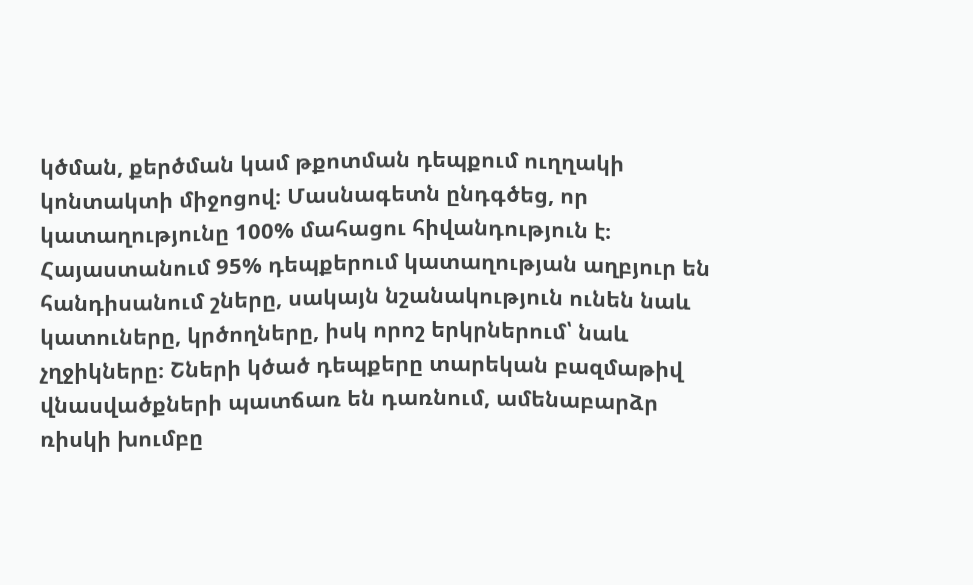կծման, քերծման կամ թքոտման դեպքում ուղղակի կոնտակտի միջոցով։ Մասնագետն ընդգծեց, որ կատաղությունը 100% մահացու հիվանդություն է։
Հայաստանում 95% դեպքերում կատաղության աղբյուր են հանդիսանում շները, սակայն նշանակություն ունեն նաև կատուները, կրծողները, իսկ որոշ երկրներում՝ նաև չղջիկները։ Շների կծած դեպքերը տարեկան բազմաթիվ վնասվածքների պատճառ են դառնում, ամենաբարձր ռիսկի խումբը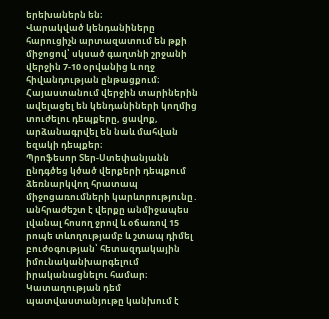երեխաներն են։
Վարակված կենդանիները հարուցիչն արտազատում են թքի միջոցով՝ սկսած գաղտնի շրջանի վերջին 7-10 օրվանից և ողջ հիվանդության ընթացքում։ Հայաստանում վերջին տարիներին ավելացել են կենդանիների կողմից տուժելու դեպքերը, ցավոք, արձանագրվել են նաև մահվան եզակի դեպքեր։
Պրոֆեսոր Տեր-Ստեփանյանն ընդգծեց կծած վերքերի դեպքում ձեռնարկվող հրատապ միջոցառումների կարևորությունը․ անհրաժեշտ է վերքը անմիջապես լվանալ հոսող ջրով և օճառով 15 րոպե տևողությամբ և շտապ դիմել բուժօգության՝ հետազդակային իմունականխարգելում իրականացնելու համար։
Կատաղության դեմ պատվաստանյութը կանխում է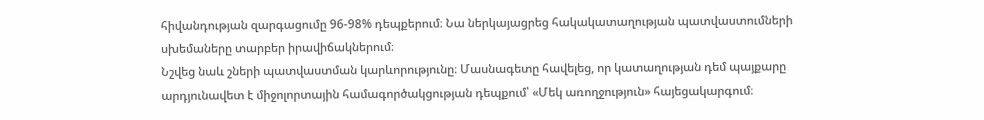հիվանդության զարգացումը 96-98% դեպքերում։ Նա ներկայացրեց հակակատաղության պատվաստումների սխեմաները տարբեր իրավիճակներում։
Նշվեց նաև շների պատվաստման կարևորությունը։ Մասնագետը հավելեց, որ կատաղության դեմ պայքարը արդյունավետ է միջոլորտային համագործակցության դեպքում՝ «Մեկ առողջություն» հայեցակարգում։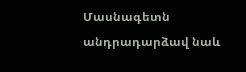Մասնագետն անդրադարձավ նաև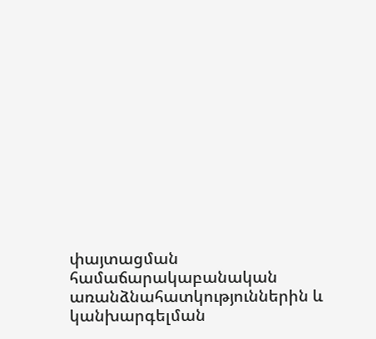փայտացման համաճարակաբանական առանձնահատկություններին և կանխարգելման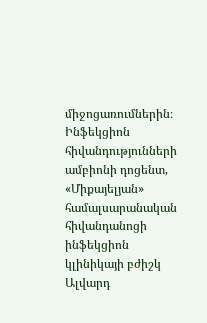միջոցառումներին։
Ինֆեկցիոն հիվանդությունների ամբիոնի դոցենտ, «Միքայելյան» համալսարանական հիվանդանոցի ինֆեկցիոն կլինիկայի բժիշկ Ալվարդ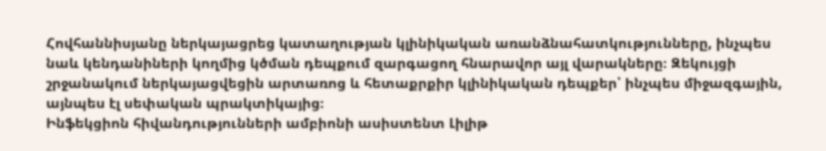Հովհաննիսյանը ներկայացրեց կատաղության կլինիկական առանձնահատկությունները, ինչպես նաև կենդանիների կողմից կծման դեպքում զարգացող հնարավոր այլ վարակները։ Զեկույցի շրջանակում ներկայացվեցին արտառոց և հետաքրքիր կլինիկական դեպքեր՝ ինչպես միջազգային, այնպես էլ սեփական պրակտիկայից։
Ինֆեկցիոն հիվանդությունների ամբիոնի ասիստենտ Լիլիթ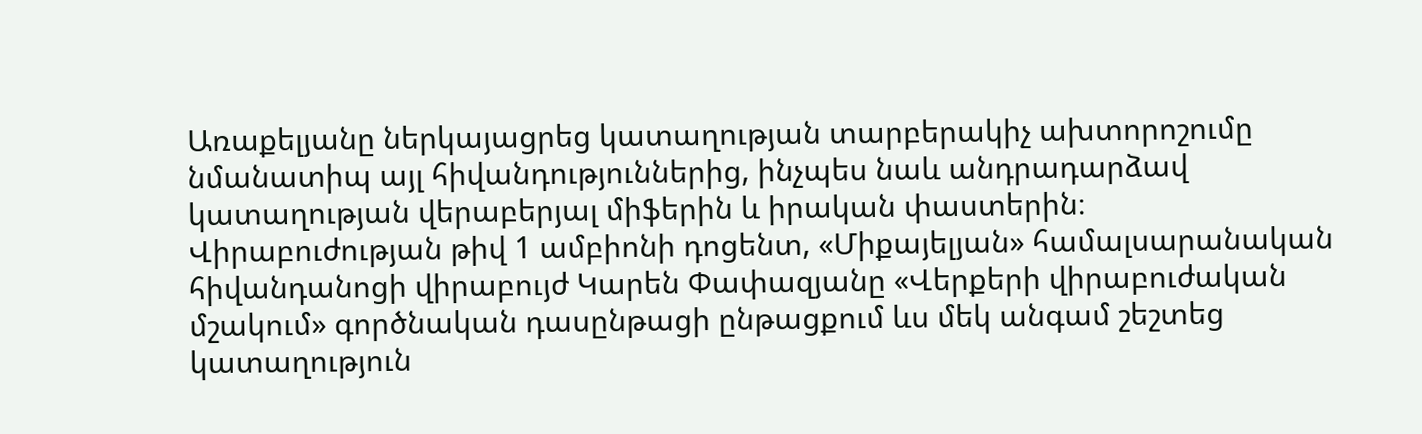Առաքելյանը ներկայացրեց կատաղության տարբերակիչ ախտորոշումը նմանատիպ այլ հիվանդություններից, ինչպես նաև անդրադարձավ կատաղության վերաբերյալ միֆերին և իրական փաստերին։
Վիրաբուժության թիվ 1 ամբիոնի դոցենտ, «Միքայելյան» համալսարանական հիվանդանոցի վիրաբույժ Կարեն Փափազյանը «Վերքերի վիրաբուժական մշակում» գործնական դասընթացի ընթացքում ևս մեկ անգամ շեշտեց կատաղություն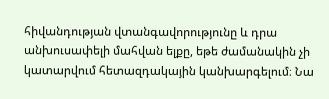հիվանդության վտանգավորությունը և դրա անխուսափելի մահվան ելքը, եթե ժամանակին չի կատարվում հետազդակային կանխարգելում։ Նա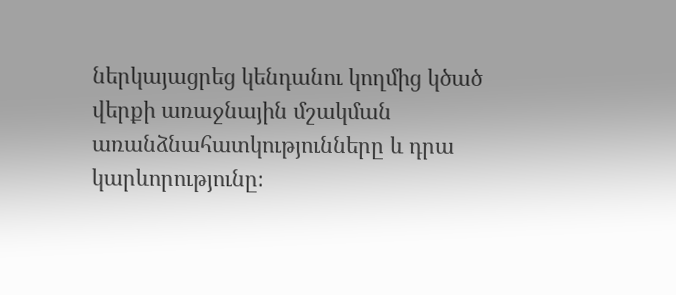ներկայացրեց կենդանու կողմից կծած վերքի առաջնային մշակման առանձնահատկությունները և դրա կարևորությունը։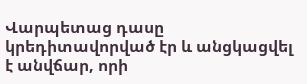Վարպետաց դասը կրեդիտավորված էր և անցկացվել է անվճար, որի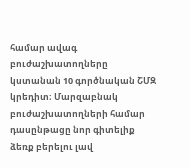համար ավագ բուժաշխատողները կստանան 10 գործնական ՇՄԶ կրեդիտ։ Մարզաբնակ բուժաշխատողների համար դասընթացը նոր գիտելիք ձեռք բերելու լավ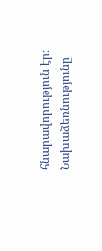հնարավորություն էր։ Նախաձեռնությունը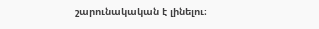շարունակական է լինելու։